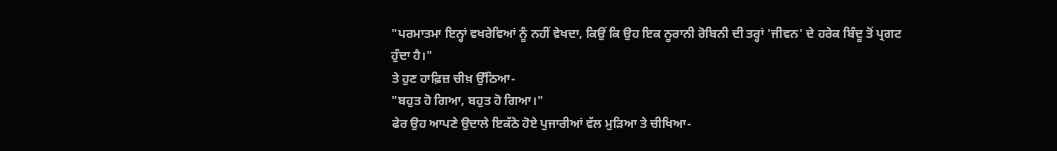"ਪਰਮਾਤਮਾ ਇਨ੍ਹਾਂ ਵਖਰੇਵਿਆਂ ਨੂੰ ਨਹੀਂ ਵੇਖਦਾ, ਕਿਉਂ ਕਿ ਉਹ ਇਕ ਨੂਰਾਨੀ ਰੋਬਿਨੀ ਦੀ ਤਰ੍ਹਾਂ 'ਜੀਵਨ' ਦੇ ਹਰੇਕ ਬਿੰਦੂ ਤੋਂ ਪ੍ਰਗਟ ਹੁੰਦਾ ਹੈ।"
ਤੇ ਹੁਣ ਹਾਫ਼ਿਜ਼ ਚੀਖ਼ ਉੱਠਿਆ-
"ਬਹੁਤ ਹੋ ਗਿਆ, ਬਹੁਤ ਹੋ ਗਿਆ।"
ਫੇਰ ਉਹ ਆਪਣੇ ਉਦਾਲੇ ਇਕੱਠੇ ਹੋਏ ਪੁਜਾਰੀਆਂ ਵੱਲ ਮੁੜਿਆ ਤੇ ਚੀਖਿਆ-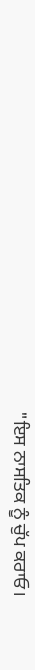"ਇਸ ਨਾਸਤਿਕ ਨੂੰ ਚੁੱਪ ਕਰਾਓ।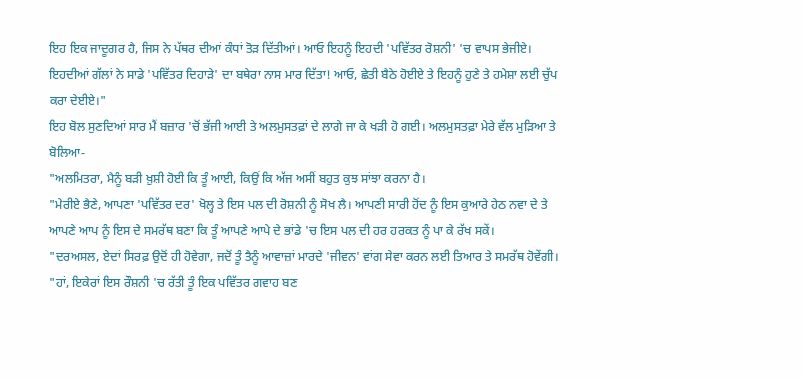ਇਹ ਇਕ ਜਾਦੂਗਰ ਹੈ, ਜਿਸ ਨੇ ਪੱਥਰ ਦੀਆਂ ਕੰਧਾਂ ਤੋੜ ਦਿੱਤੀਆਂ। ਆਓ ਇਹਨੂੰ ਇਹਦੀ 'ਪਵਿੱਤਰ ਰੋਸ਼ਨੀ' 'ਚ ਵਾਪਸ ਭੇਜੀਏ। ਇਹਦੀਆਂ ਗੱਲਾਂ ਨੇ ਸਾਡੇ 'ਪਵਿੱਤਰ ਦਿਹਾੜੇ' ਦਾ ਬਥੇਰਾ ਨਾਸ ਮਾਰ ਦਿੱਤਾ! ਆਓ, ਛੇਤੀ ਬੈਠੇ ਹੋਈਏ ਤੇ ਇਹਨੂੰ ਹੁਣੇ ਤੇ ਹਮੇਸ਼ਾ ਲਈ ਚੁੱਪ ਕਰਾ ਦੇਈਏ।"
ਇਹ ਬੋਲ ਸੁਣਦਿਆਂ ਸਾਰ ਮੈਂ ਬਜ਼ਾਰ 'ਚੋਂ ਭੱਜੀ ਆਈ ਤੇ ਅਲਮੁਸਤਫ਼ਾਂ ਦੇ ਲਾਗੇ ਜਾ ਕੇ ਖੜੀ ਹੋ ਗਈ। ਅਲਮੁਸਤਫ਼ਾ ਮੇਰੇ ਵੱਲ ਮੁੜਿਆ ਤੇ ਬੋਲਿਆ-
"ਅਲਮਿਤਰਾ, ਮੈਨੂੰ ਬੜੀ ਖ਼ੁਸ਼ੀ ਹੋਈ ਕਿ ਤੂੰ ਆਈ, ਕਿਉਂ ਕਿ ਅੱਜ ਅਸੀਂ ਬਹੁਤ ਕੁਝ ਸਾਂਝਾ ਕਰਨਾ ਹੈ।
"ਮੇਰੀਏ ਭੈਣੇ, ਆਪਣਾ 'ਪਵਿੱਤਰ ਦਰ' ਖੋਲ੍ਹ ਤੇ ਇਸ ਪਲ ਦੀ ਰੋਸ਼ਨੀ ਨੂੰ ਸੋਖ ਲੈ। ਆਪਣੀ ਸਾਰੀ ਹੋਂਦ ਨੂੰ ਇਸ ਕੁਆਰੇ ਹੇਠ ਨਵਾ ਦੇ ਤੇ ਆਪਣੇ ਆਪ ਨੂੰ ਇਸ ਦੇ ਸਮਰੱਥ ਬਣਾ ਕਿ ਤੂੰ ਆਪਣੇ ਆਪੇ ਦੇ ਭਾਂਡੇ 'ਚ ਇਸ ਪਲ ਦੀ ਹਰ ਹਰਕਤ ਨੂੰ ਪਾ ਕੇ ਰੱਖ ਸਕੇਂ।
"ਦਰਅਸਲ, ਏਦਾਂ ਸਿਰਫ਼ ਉਦੋਂ ਹੀ ਹੋਵੇਗਾ, ਜਦੋਂ ਤੂੰ ਤੈਨੂੰ ਆਵਾਜ਼ਾਂ ਮਾਰਦੇ 'ਜੀਵਨ' ਵਾਂਗ ਸੇਵਾ ਕਰਨ ਲਈ ਤਿਆਰ ਤੇ ਸਮਰੱਥ ਹੋਵੇਂਗੀ।
"ਹਾਂ, ਇਕੇਰਾਂ ਇਸ ਰੌਸ਼ਨੀ 'ਚ ਰੱਤੀ ਤੂੰ ਇਕ ਪਵਿੱਤਰ ਗਵਾਹ ਬਣ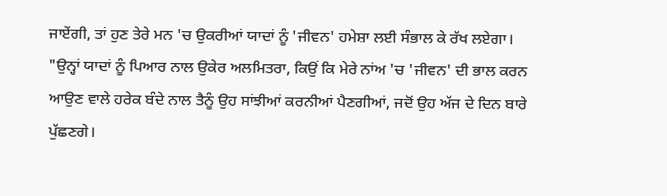ਜਾਏਂਗੀ, ਤਾਂ ਹੁਣ ਤੇਰੇ ਮਨ 'ਚ ਉਕਰੀਆਂ ਯਾਦਾਂ ਨੂੰ 'ਜੀਵਨ' ਹਮੇਸ਼ਾ ਲਈ ਸੰਭਾਲ ਕੇ ਰੱਖ ਲਏਗਾ।
"ਉਨ੍ਹਾਂ ਯਾਦਾਂ ਨੂੰ ਪਿਆਰ ਨਾਲ ਉਕੇਰ ਅਲਮਿਤਰਾ, ਕਿਉਂ ਕਿ ਮੇਰੇ ਨਾਂਅ 'ਚ 'ਜੀਵਨ' ਦੀ ਭਾਲ ਕਰਨ ਆਉਣ ਵਾਲੇ ਹਰੇਕ ਬੰਦੇ ਨਾਲ ਤੈਨੂੰ ਉਹ ਸਾਂਝੀਆਂ ਕਰਨੀਆਂ ਪੈਣਗੀਆਂ, ਜਦੋਂ ਉਹ ਅੱਜ ਦੇ ਦਿਨ ਬਾਰੇ ਪੁੱਛਣਗੇ।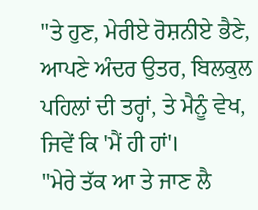"ਤੇ ਹੁਣ, ਮੇਰੀਏ ਰੋਸ਼ਨੀਏ ਭੈਣੇ, ਆਪਣੇ ਅੰਦਰ ਉਤਰ, ਬਿਲਕੁਲ ਪਹਿਲਾਂ ਦੀ ਤਰ੍ਹਾਂ, ਤੇ ਮੈਨੂੰ ਵੇਖ, ਜਿਵੇਂ ਕਿ 'ਮੈਂ ਹੀ ਹਾਂ'।
"ਮੇਰੇ ਤੱਕ ਆ ਤੇ ਜਾਣ ਲੈ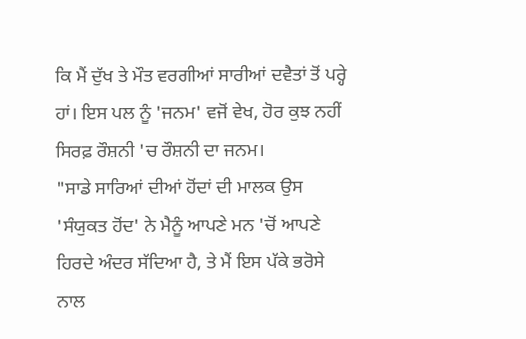ਕਿ ਮੈਂ ਦੁੱਖ ਤੇ ਮੌਤ ਵਰਗੀਆਂ ਸਾਰੀਆਂ ਦਵੈਤਾਂ ਤੋਂ ਪਰ੍ਹੇ ਹਾਂ। ਇਸ ਪਲ ਨੂੰ 'ਜਨਮ' ਵਜੋਂ ਵੇਖ, ਹੋਰ ਕੁਝ ਨਹੀਂ ਸਿਰਫ਼ ਰੌਸ਼ਨੀ 'ਚ ਰੌਸ਼ਨੀ ਦਾ ਜਨਮ।
"ਸਾਡੇ ਸਾਰਿਆਂ ਦੀਆਂ ਹੋਂਦਾਂ ਦੀ ਮਾਲਕ ਉਸ 'ਸੰਯੁਕਤ ਹੋਂਦ' ਨੇ ਮੈਨੂੰ ਆਪਣੇ ਮਨ 'ਚੋਂ ਆਪਣੇ ਹਿਰਦੇ ਅੰਦਰ ਸੱਦਿਆ ਹੈ, ਤੇ ਮੈਂ ਇਸ ਪੱਕੇ ਭਰੋਸੇ ਨਾਲ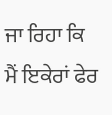ਜਾ ਰਿਹਾ ਕਿ ਮੈਂ ਇਕੇਰਾਂ ਫੇਰ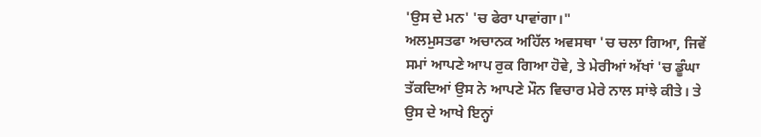'ਉਸ ਦੇ ਮਨ' 'ਚ ਫੇਰਾ ਪਾਵਾਂਗਾ।"
ਅਲਮੁਸਤਫਾ ਅਚਾਨਕ ਅਹਿੱਲ ਅਵਸਥਾ 'ਚ ਚਲਾ ਗਿਆ, ਜਿਵੇਂ ਸਮਾਂ ਆਪਣੇ ਆਪ ਰੁਕ ਗਿਆ ਹੋਵੇ, ਤੇ ਮੇਰੀਆਂ ਅੱਖਾਂ 'ਚ ਡੂੰਘਾ ਤੱਕਦਿਆਂ ਉਸ ਨੇ ਆਪਣੇ ਮੌਨ ਵਿਚਾਰ ਮੇਰੇ ਨਾਲ ਸਾਂਝੇ ਕੀਤੇ। ਤੇ ਉਸ ਦੇ ਆਖੇ ਇਨ੍ਹਾਂ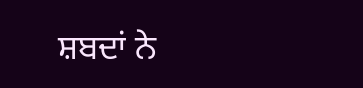ਸ਼ਬਦਾਂ ਨੇ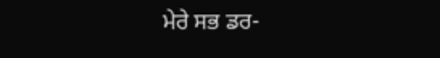ਮੇਰੇ ਸਭ ਡਰ-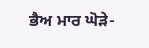ਭੈਅ ਮਾਰ ਘੋੜੇ-